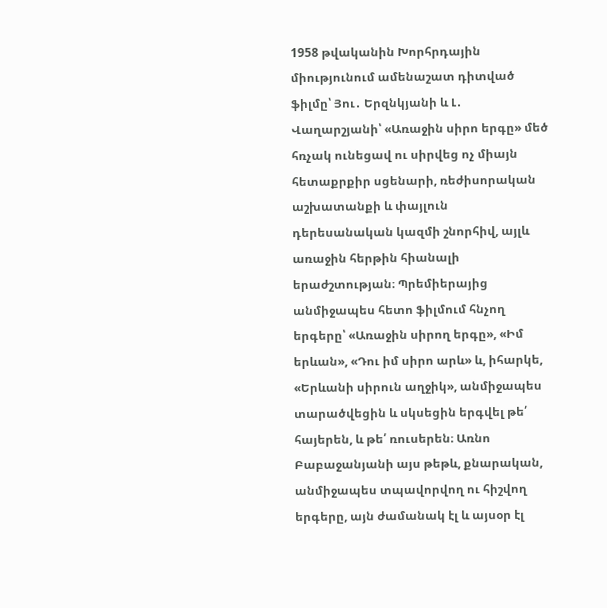1958 թվականին Խորհրդային միությունում ամենաշատ դիտված ֆիլմը՝ Յու․ Երզնկյանի և Լ․ Վաղարշյանի՝ «Առաջին սիրո երգը» մեծ հռչակ ունեցավ ու սիրվեց ոչ միայն հետաքրքիր սցենարի, ռեժիսորական աշխատանքի և փայլուն դերեսանական կազմի շնորհիվ, այլև առաջին հերթին հիանալի երաժշտության։ Պրեմիերայից անմիջապես հետո ֆիլմում հնչող երգերը՝ «Առաջին սիրող երգը», «Իմ երևան», «Դու իմ սիրո արև» և, իհարկե, «Երևանի սիրուն աղջիկ», անմիջապես տարածվեցին և սկսեցին երգվել թե՛ հայերեն, և թե՛ ռուսերեն։ Առնո Բաբաջանյանի այս թեթև, քնարական, անմիջապես տպավորվող ու հիշվող երգերը, այն ժամանակ էլ և այսօր էլ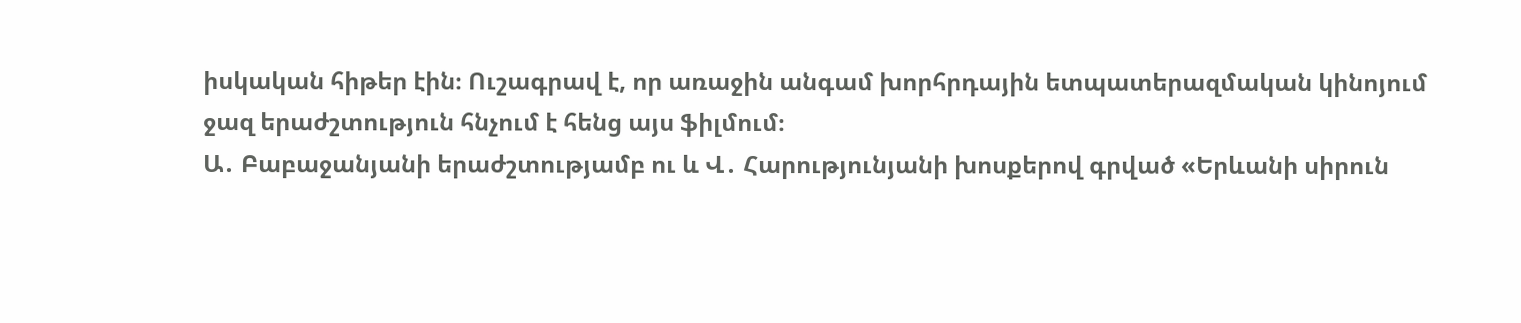իսկական հիթեր էին։ Ուշագրավ է, որ առաջին անգամ խորհրդային ետպատերազմական կինոյում ջազ երաժշտություն հնչում է հենց այս ֆիլմում։
Ա․ Բաբաջանյանի երաժշտությամբ ու և Վ․ Հարությունյանի խոսքերով գրված «Երևանի սիրուն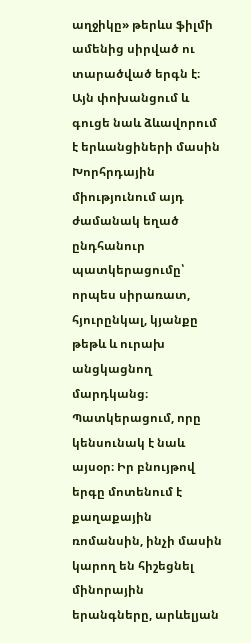աղջիկը» թերևս ֆիլմի ամենից սիրված ու տարածված երգն է։ Այն փոխանցում և գուցե նաև ձևավորում է երևանցիների մասին Խորհրդային միությունում այդ ժամանակ եղած ընդհանուր պատկերացումը՝ որպես սիրառատ, հյուրընկալ, կյանքը թեթև և ուրախ անցկացնող մարդկանց։ Պատկերացում, որը կենսունակ է նաև այսօր։ Իր բնույթով երգը մոտենում է քաղաքային ռոմանսին, ինչի մասին կարող են հիշեցնել մինորային երանգները, արևելյան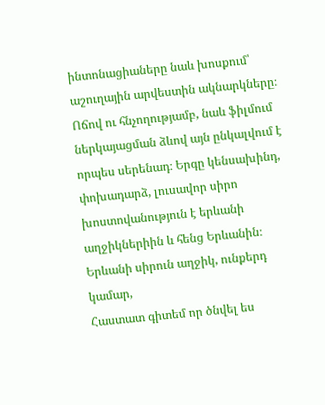ինտոնացիաները նաև խոսքում՝ աշուղային արվեստին ակնարկները։ Ոճով ու հնչողությամբ, նաև ֆիլմում ներկայացման ձևով այն ընկալվում է որպես սերենադ։ Երգը կենսախինդ, փոխադարձ, լուսավոր սիրո խոստովանություն է երևանի աղջիկներիին և հենց Երևանին։
Երևանի սիրուն աղջիկ, ունքերդ կամար,
Հաստատ գիտեմ որ ծնվել ես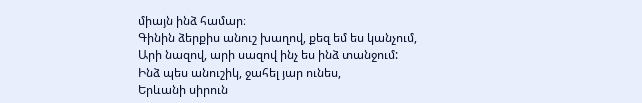միայն ինձ համար։
Գինին ձերքիս անուշ խաղով, քեզ եմ ես կանչում,
Արի նազով, արի սազով ինչ ես ինձ տանջում:
Ինձ պես անուշիկ, ջահել յար ունես,
Երևանի սիրուն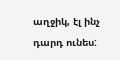աղջիկ, էլ ինչ դարդ ունես: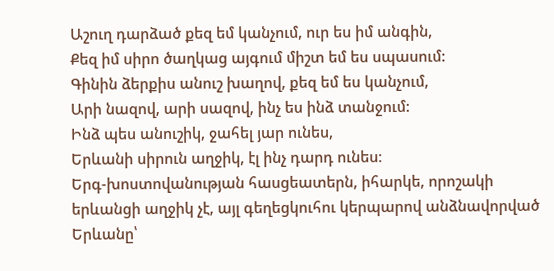Աշուղ դարձած քեզ եմ կանչում, ուր ես իմ անգին,
Քեզ իմ սիրո ծաղկաց այգում միշտ եմ ես սպասում:
Գինին ձերքիս անուշ խաղով, քեզ եմ ես կանչում,
Արի նազով, արի սազով, ինչ ես ինձ տանջում:
Ինձ պես անուշիկ, ջահել յար ունես,
Երևանի սիրուն աղջիկ, էլ ինչ դարդ ունես։
Երգ-խոստովանության հասցեատերն, իհարկե, որոշակի երևանցի աղջիկ չէ, այլ գեղեցկուհու կերպարով անձնավորված Երևանը՝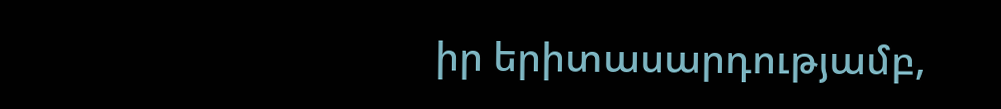իր երիտասարդությամբ,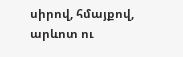սիրով, հմայքով, արևոտ ու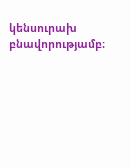կենսուրախ բնավորությամբ։